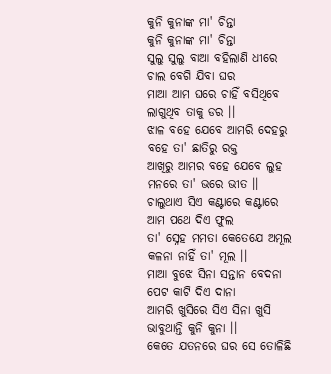କୁନି କୁନାଙ୍କ ମା' ଚିନ୍ତା
କୁନି କୁନାଙ୍କ ମା' ଚିନ୍ତା
ସୁଲୁ ସୁଲୁ ବାଆ ବହିଲାଣି ଧୀରେ
ଚାଲ ବେଗି ଯିବା ଘର
ମାଆ ଆମ ଘରେ ଚାହିଁ ବସିଥିବେ
ଲାଗୁଥିବ ତାକୁ ଡର ।।
ଝାଳ ବହେ ଯେବେ ଆମରି ଦେହରୁ
ବହେ ତା' ଛାତିରୁ ରକ୍ତ
ଆଖିରୁ ଆମର ବହେ ଯେବେ ଲୁହ
ମନରେ ତା' ଭରେ ଭୀତ ।।
ଚାଲୁଥାଏ ସିଏ କଣ୍ଟାରେ କଣ୍ଟାରେ
ଆମ ପଥେ ଦିଏ ଫୁଲ
ତା' ସ୍ନେହ ମମତା କେତେଯେ ଅମୂଲ
କଳନା ନାହିଁ ତା' ମୂଲ ।।
ମାଆ ବୁଝେ ସିନା ସନ୍ତାନ ବେଦନା
ପେଟ କାଟି ଦିଏ ଦାନା
ଆମରି ଖୁସିରେ ସିଏ ସିନା ଖୁସି
ଭାବୁଥାନ୍ତି କୁନି କୁନା ।।
କେତେ ଯତନରେ ଘର ସେ ତୋଳିଛି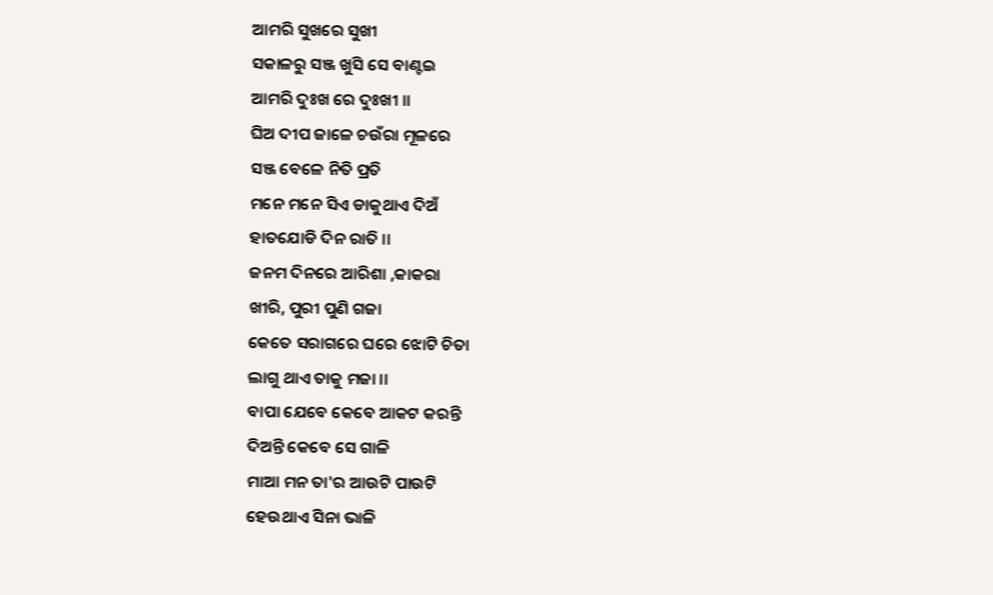ଆମରି ସୁଖରେ ସୁଖୀ
ସକାଳରୁ ସଞ୍ଜ ଖୁସି ସେ ବାଣ୍ଟଇ
ଆମରି ଦୁଃଖ ରେ ଦୁଃଖୀ ।।
ଘିଅ ଦୀପ ଜାଳେ ଚଉଁରା ମୂଳରେ
ସଞ୍ଜ ବେଳେ ନିତି ପ୍ରତି
ମନେ ମନେ ସିଏ ଡାକୁଥାଏ ଦିଅଁ
ହାତଯୋଡି ଦିନ ରାତି ।।
ଜନମ ଦିନରେ ଆରିଶା ,କାକରା
ଖୀରି, ପୁରୀ ପୁଣି ଗଜା
କେତେ ସରାଗରେ ଘରେ ଝୋଟି ଚିତା
ଲାଗୁ ଥାଏ ତାକୁ ମଜା ।।
ବାପା ଯେବେ କେବେ ଆକଟ କରନ୍ତି
ଦିଅନ୍ତି କେବେ ସେ ଗାଳି
ମାଆ ମନ ତା'ର ଆଉଟି ପାଉଟି
ହେଉଥାଏ ସିନା ଭାଳି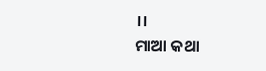।।
ମାଆ କଥା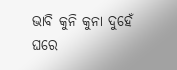ଭାବି କୁନି କୁନା ଦୁହେଁ
ଘରେ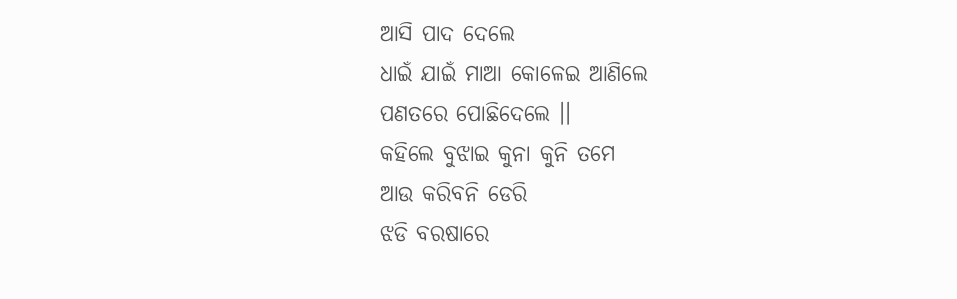ଆସି ପାଦ ଦେଲେ
ଧାଇଁ ଯାଇଁ ମାଆ କୋଳେଇ ଆଣିଲେ
ପଣତରେ ପୋଛିଦେଲେ ।।
କହିଲେ ବୁଝାଇ କୁନା କୁନି ତମେ
ଆଉ କରିବନି ଡେରି
ଝଡି ବରଷାରେ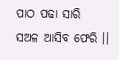ପାଠ ପଢା ସାରି
ସଅଳ ଆସିବ ଫେରି ।।